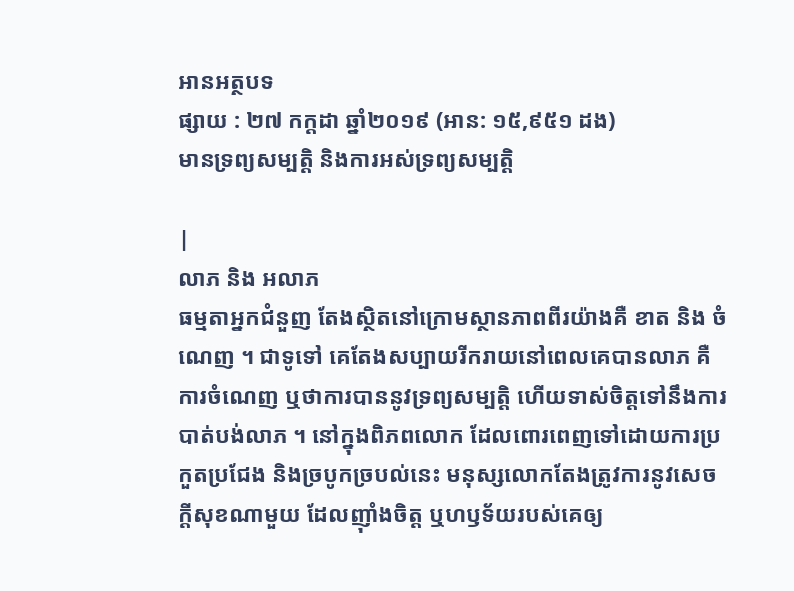អានអត្ថបទ
ផ្សាយ : ២៧ កក្តដា ឆ្នាំ២០១៩ (អាន: ១៥,៩៥១ ដង)
មានទ្រព្យសម្បតិ្ត និងការអស់ទ្រព្យសម្បត្តិ

|
លាភ និង អលាភ
ធម្មតាអ្នកជំនួញ តែងស្ថិតនៅក្រោមស្ថានភាពពីរយ៉ាងគឺ ខាត និង ចំណេញ ។ ជាទូទៅ គេតែងសប្បាយរីករាយនៅពេលគេបានលាភ គឺការចំណេញ ឬថាការបាននូវទ្រព្យសម្បត្តិ ហើយទាស់ចិត្តទៅនឹងការបាត់បង់លាភ ។ នៅក្នុងពិភពលោក ដែលពោរពេញទៅដោយការប្រកួតប្រជែង និងច្របូកច្របល់នេះ មនុស្សលោកតែងត្រូវការនូវសេចក្តីសុខណាមួយ ដែលញ៉ាំងចិត្ត ឬហឫទ័យរបស់គេឲ្យ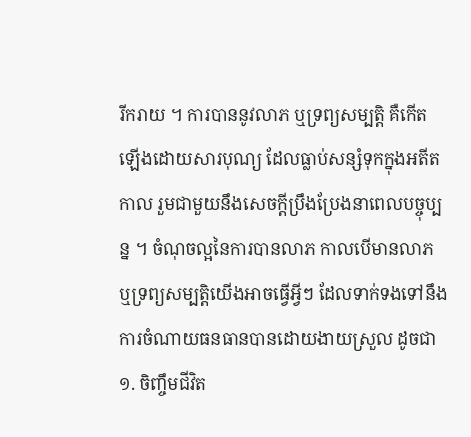រីករាយ ។ ការបាននូវលាភ ឬទ្រព្យសម្បត្តិ គឺកើតឡើងដោយសារបុណ្យ ដែលធ្លាប់សន្សំទុកក្នុងអតីតកាល រួមជាមួយនឹងសេចក្តីប្រឹងប្រែងនាពេលបច្ចុប្បន្ន ។ ចំណុចល្អនៃការបានលាភ កាលបើមានលាភ ឬទ្រព្យសម្បត្តិយើងអាចធ្វើអ្វីៗ ដែលទាក់ទងទៅនឹងការចំណាយធនធានបានដោយងាយស្រួល ដូចជា ១. ចិញ្ចឹមជីវិត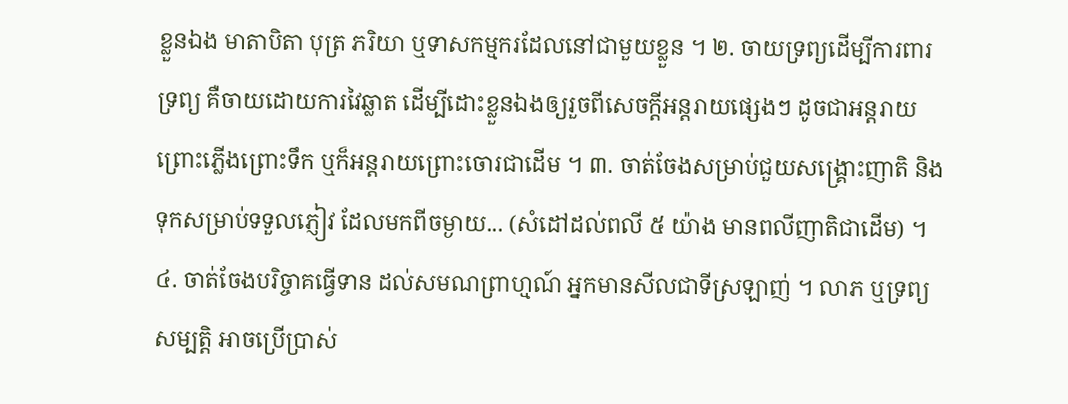ខ្លួនឯង មាតាបិតា បុត្រ ភរិយា ឬទាសកម្មករដែលនៅជាមួយខ្លួន ។ ២. ចាយទ្រព្យដើម្បីការពារទ្រព្យ គឺចាយដោយការវៃឆ្លាត ដើម្បីដោះខ្លួនឯងឲ្យរួចពីសេចក្តីអន្តរាយផ្សេងៗ ដូចជាអន្តរាយព្រោះភ្លើងព្រោះទឹក ឬក៏អន្តរាយព្រោះចោរជាដើម ។ ៣. ចាត់ចែងសម្រាប់ជួយសង្រ្គោះញាតិ និងទុកសម្រាប់ទទួលភ្ញៀវ ដែលមកពីចម្ងាយ... (សំដៅដល់ពលី ៥ យ៉ាង មានពលីញាតិជាដើម) ។ ៤. ចាត់ចែងបរិច្ចាគធ្វើទាន ដល់សមណព្រាហ្មណ៍ អ្នកមានសីលជាទីស្រឡាញ់ ។ លាភ ឬទ្រព្យសម្បត្តិ អាចប្រើប្រាស់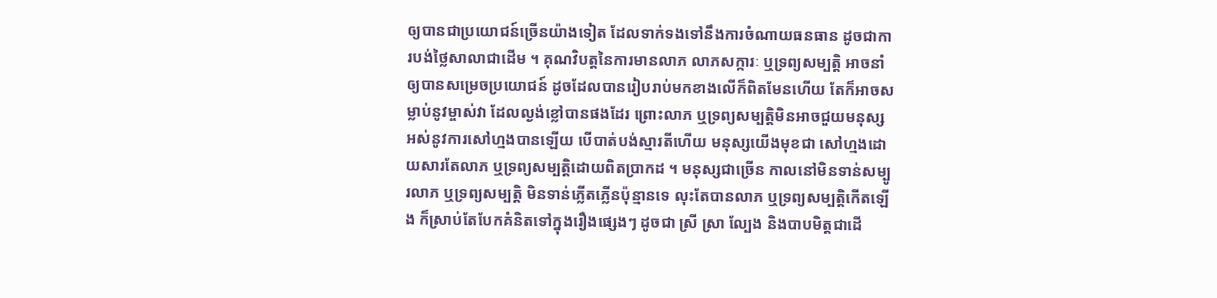ឲ្យបានជាប្រយោជន៍ច្រើនយ៉ាងទៀត ដែលទាក់ទងទៅនឹងការចំណាយធនធាន ដូចជាការបង់ថ្លៃសាលាជាដើម ។ គុណវិបត្តនៃការមានលាភ លាភសក្ការៈ ឬទ្រព្យសម្បត្តិ អាចនាំឲ្យបានសម្រេចប្រយោជន៍ ដូចដែលបានរៀបរាប់មកខាងលើក៏ពិតមែនហើយ តែក៏អាចសម្លាប់នូវម្ចាស់វា ដែលល្ងង់ខ្លៅបានផងដែរ ព្រោះលាភ ឬទ្រព្យសម្បត្តិមិនអាចជួយមនុស្ស អស់នូវការសៅហ្មងបានឡើយ បើបាត់បង់ស្មារតីហើយ មនុស្សយើងមុខជា សៅហ្មងដោយសារតែលាភ ឬទ្រព្យសម្បត្តិដោយពិតប្រាកដ ។ មនុស្សជាច្រើន កាលនៅមិនទាន់សម្បូរលាភ ឬទ្រព្យសម្បត្តិ មិនទាន់ភ្លើតភ្លើនប៉ុន្មានទេ លុះតែបានលាភ ឬទ្រព្យសម្បត្តិកើតឡើង ក៏ស្រាប់តែបែកគំនិតទៅក្នុងរឿងផ្សេងៗ ដូចជា ស្រី ស្រា ល្បែង និងបាបមិត្តជាដើ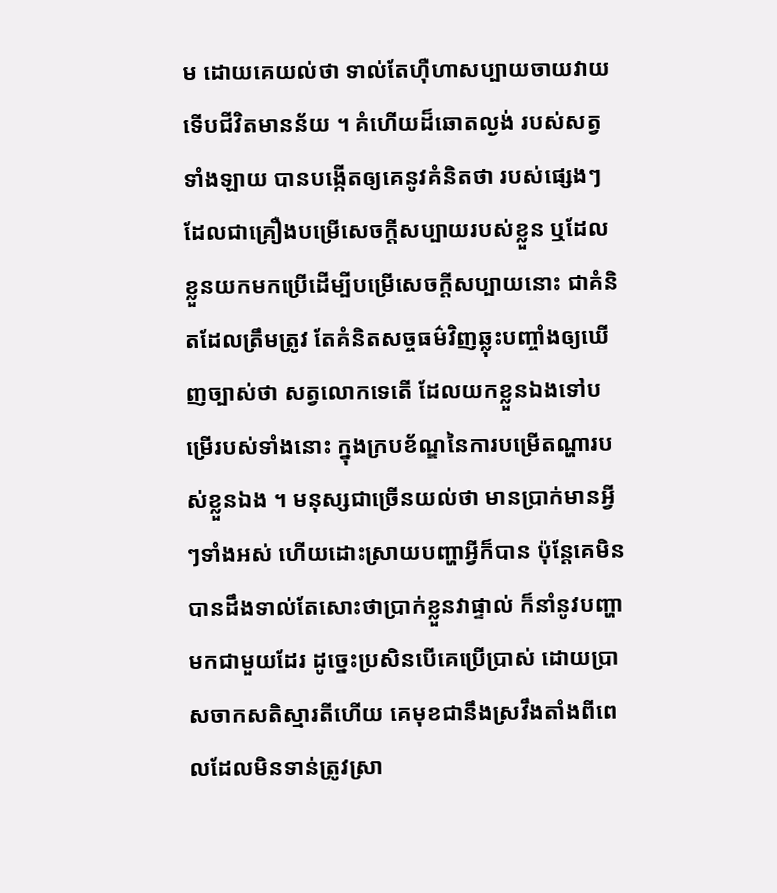ម ដោយគេយល់ថា ទាល់តែហ៊ឺហាសប្បាយចាយវាយ ទើបជីវិតមានន័យ ។ គំហើយដ៏ឆោតល្ងង់ របស់សត្វទាំងឡាយ បានបង្កើតឲ្យគេនូវគំនិតថា របស់ផ្សេងៗ ដែលជាគ្រឿងបម្រើសេចក្តីសប្បាយរបស់ខ្លួន ឬដែលខ្លួនយកមកប្រើដើម្បីបម្រើសេចក្តីសប្បាយនោះ ជាគំនិតដែលត្រឹមត្រូវ តែគំនិតសច្ចធម៌វិញឆ្លុះបញ្ចាំងឲ្យឃើញច្បាស់ថា សត្វលោកទេតើ ដែលយកខ្លួនឯងទៅបម្រើរបស់ទាំងនោះ ក្នុងក្របខ័ណ្ឌនៃការបម្រើតណ្ហារបស់ខ្លួនឯង ។ មនុស្សជាច្រើនយល់ថា មានប្រាក់មានអ្វីៗទាំងអស់ ហើយដោះស្រាយបញ្ហាអ្វីក៏បាន ប៉ុន្តែគេមិនបានដឹងទាល់តែសោះថាប្រាក់ខ្លួនវាផ្ទាល់ ក៏នាំនូវបញ្ហាមកជាមួយដែរ ដូច្នេះប្រសិនបើគេប្រើប្រាស់ ដោយប្រាសចាកសតិស្មារតីហើយ គេមុខជានឹងស្រវឹងតាំងពីពេលដែលមិនទាន់ត្រូវស្រា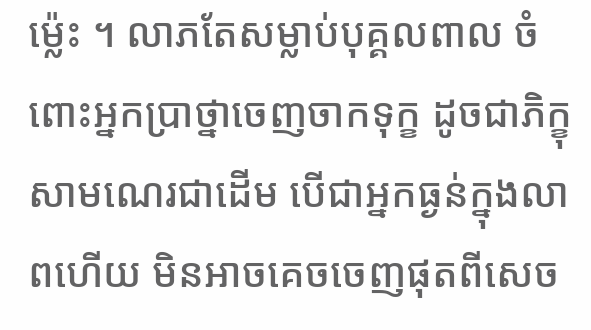ម្ល៉េះ ។ លាភតែសម្លាប់បុគ្គលពាល ចំពោះអ្នកប្រាថ្នាចេញចាកទុក្ខ ដូចជាភិក្ខុសាមណេរជាដើម បើជាអ្នកធ្ងន់ក្នុងលាពហើយ មិនអាចគេចចេញផុតពីសេច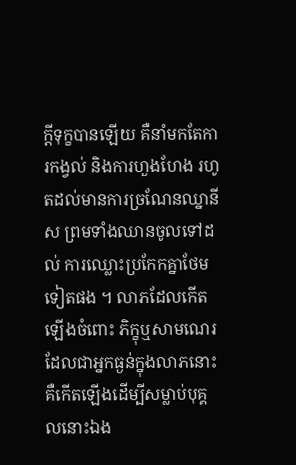ក្តីទុក្ខបានឡើយ គឺនាំមកតែការកង្វល់ និងការហួងហែង រហូតដល់មានការច្រណែនឈ្នានីស ព្រមទាំងឈានចូលទៅដល់ ការឈ្លោះប្រកែកគ្នាថែមទៀតផង ។ លាភដែលកើតឡើងចំពោះ ភិក្ខុឬសាមណេរ ដែលជាអ្នកធ្ងន់ក្នុងលាភនោះ គឺកើតឡើងដើម្បីសម្លាប់បុគ្គលនោះឯង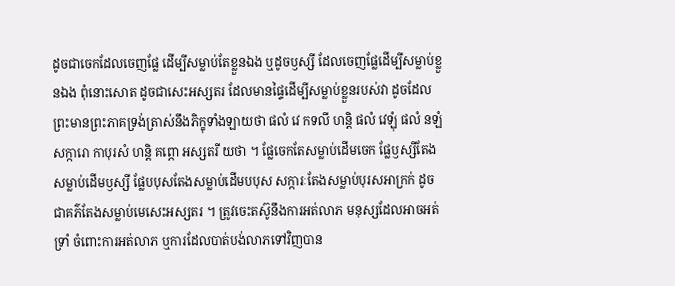ដូចជាចេកដែលចេញផ្លែ ដើម្បីសម្លាប់តែខ្លួនឯង ឬដូចឫស្សី ដែលចេញផ្លែដើម្បីសម្លាប់ខ្លួនឯង ពុំនោះសោត ដូចជាសេះអស្សតរ ដែលមានផ្ទៃដើម្បីសម្លាប់ខ្លួនរបស់វា ដូចដែលព្រះមានព្រះភាគទ្រង់ត្រាស់នឹងភិក្ខុទាំងឡាយថា ផលំ វេ កទលី ហន្តិ ផលំ វេឡុំ ផលំ នឡំ សក្ការោ កាបុរសំ ហន្តិ គព្ភោ អស្សតរី យថា ។ ផ្លែចេកតែសម្លាប់ដើមចេក ផ្លែឫស្សីតែងសម្លាប់ដើមឫស្សី ផ្លែបបុសតែងសម្លាប់ដើមបបុស សក្ការៈតែងសម្លាប់បុរសអាក្រក់ ដូចជាគភ៌តែងសម្លាប់មេសេះអស្សតរ ។ ត្រូវចេះតស៊ូនឹងការអត់លាភ មនុស្សដែលអាចអត់ទ្រាំ ចំពោះការអត់លាភ ឬការដែលបាត់បង់លាភទៅវិញបាន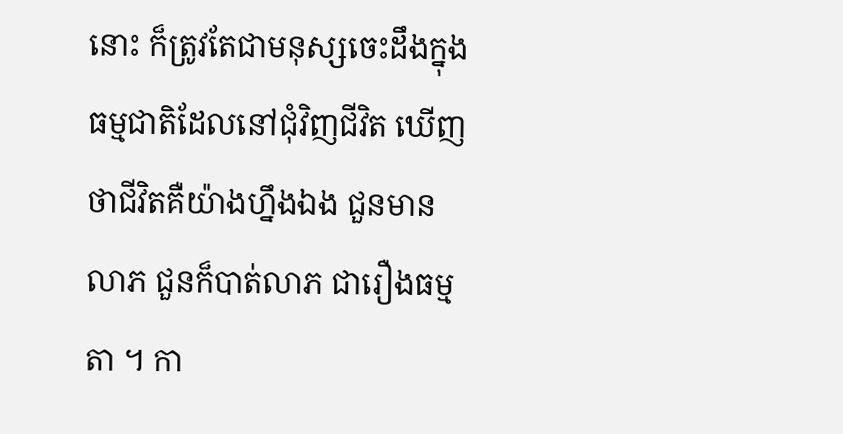នោះ ក៏ត្រូវតែជាមនុស្សចេះដឹងក្នុងធម្មជាតិដែលនៅជុំវិញជីវិត ឃើញថាជីវិតគឺយ៉ាងហ្នឹងឯង ជួនមានលាភ ជួនក៏បាត់លាភ ជារឿងធម្មតា ។ កា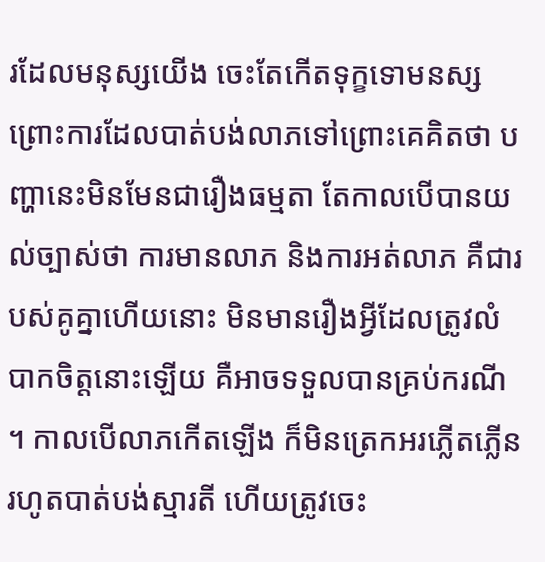រដែលមនុស្សយើង ចេះតែកើតទុក្ខទោមនស្ស ព្រោះការដែលបាត់បង់លាភទៅព្រោះគេគិតថា បញ្ហានេះមិនមែនជារឿងធម្មតា តែកាលបើបានយល់ច្បាស់ថា ការមានលាភ និងការអត់លាភ គឺជារបស់គូគ្នាហើយនោះ មិនមានរឿងអ្វីដែលត្រូវលំបាកចិត្តនោះឡើយ គឺអាចទទួលបានគ្រប់ករណី ។ កាលបើលាភកើតឡើង ក៏មិនត្រេកអរភ្លើតភ្លើន រហូតបាត់បង់ស្មារតី ហើយត្រូវចេះ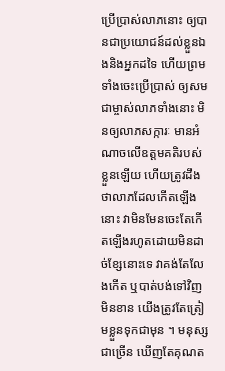ប្រើប្រាស់លាភនោះ ឲ្យបានជាប្រយោជន៍ដល់ខ្លួនឯងនិងអ្នកដទៃ ហើយព្រមទាំងចេះប្រើប្រាស់ ឲ្យសមជាម្ចាស់លាភទាំងនោះ មិនឲ្យលាភសក្ការៈ មានអំណាចលើឧត្តមគតិរបស់ខ្លួនឡើយ ហើយត្រូវដឹងថាលាភដែលកើតឡើងនោះ វាមិនមែនចេះតែកើតឡើងរហូតដោយមិនដាច់ខ្សែនោះទេ វាគង់តែលែងកើត ឬបាត់បង់ទៅវិញមិនខាន យើងត្រូវតែត្រៀមខ្លួនទុកជាមុន ។ មនុស្សជាច្រើន ឃើញតែគុណត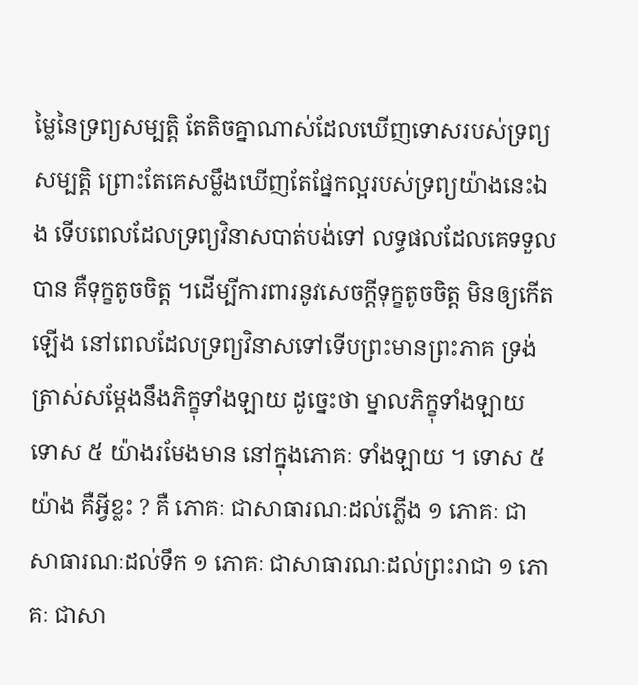ម្លៃនៃទ្រព្យសម្បត្តិ តែតិចគ្នាណាស់ដែលឃើញទោសរបស់ទ្រព្យសម្បត្តិ ព្រោះតែគេសម្លឹងឃើញតែផ្នែកល្អរបស់ទ្រព្យយ៉ាងនេះឯង ទើបពេលដែលទ្រព្យវិនាសបាត់បង់ទៅ លទ្ធផលដែលគេទទួលបាន គឺទុក្ខតូចចិត្ត ។ដើម្បីការពារនូវសេចក្តីទុក្ខតូចចិត្ត មិនឲ្យកើតឡើង នៅពេលដែលទ្រព្យវិនាសទៅទើបព្រះមានព្រះភាគ ទ្រង់ត្រាស់សម្តែងនឹងភិក្ខុទាំងឡាយ ដូច្នេះថា ម្នាលភិក្ខុទាំងឡាយ ទោស ៥ យ៉ាងរមែងមាន នៅក្នុងភោគៈ ទាំងឡាយ ។ ទោស ៥ យ៉ាង គឺអ្វីខ្លះ ? គឺ ភោគៈ ជាសាធារណៈដល់ភ្លើង ១ ភោគៈ ជាសាធារណៈដល់ទឹក ១ ភោគៈ ជាសាធារណៈដល់ព្រះរាជា ១ ភោគៈ ជាសា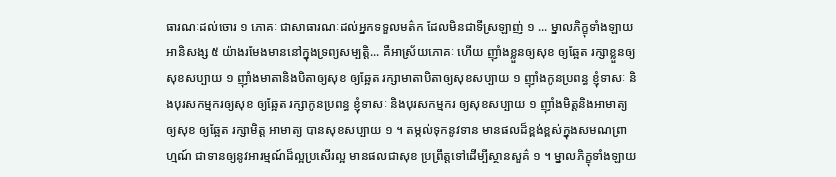ធារណៈដល់ចោរ ១ ភោគៈ ជាសាធារណៈដល់អ្នកទទួលមត៌ក ដែលមិនជាទីស្រឡាញ់ ១ ... ម្នាលភិក្ខុទាំងឡាយ អានិសង្ស ៥ យ៉ាងរមែងមាននៅក្នុងទ្រព្យសម្បត្តិ... គឺអាស្រ័យភោគៈ ហើយ ញ៉ាំងខ្លួនឲ្យសុខ ឲ្យឆ្អែត រក្សាខ្លួនឲ្យសុខសប្បាយ ១ ញ៉ាំងមាតានិងបិតាឲ្យសុខ ឲ្យឆ្អែត រក្សាមាតាបិតាឲ្យសុខសប្បាយ ១ ញ៉ាំងកូនប្រពន្ធ ខ្ញុំទាសៈ និងបុរសកម្មករឲ្យសុខ ឲ្យឆ្អែត រក្សាកូនប្រពន្ធ ខ្ញុំទាសៈ និងបុរសកម្មករ ឲ្យសុខសប្បាយ ១ ញ៉ាំងមិត្តនិងអាមាត្យឲ្យសុខ ឲ្យឆ្អែត រក្សាមិត្ត អាមាត្យ បានសុខសប្បាយ ១ ។ តម្កល់ទុកនូវទាន មានផលដ៏ខ្ពង់ខ្ពស់ក្នុងសមណព្រាហ្មណ៍ ជាទានឲ្យនូវអារម្មណ៍ដ៏ល្អប្រសើរល្អ មានផលជាសុខ ប្រព្រឹត្តទៅដើម្បីស្ថានសួគ៌ ១ ។ ម្នាលភិក្ខុទាំងឡាយ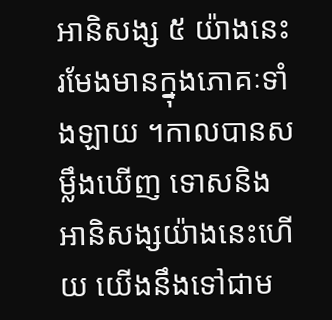អានិសង្ស ៥ យ៉ាងនេះ រមែងមានក្នុងភោគៈទាំងឡាយ ។កាលបានសម្លឹងឃើញ ទោសនិងអានិសង្សយ៉ាងនេះហើយ យើងនឹងទៅជាម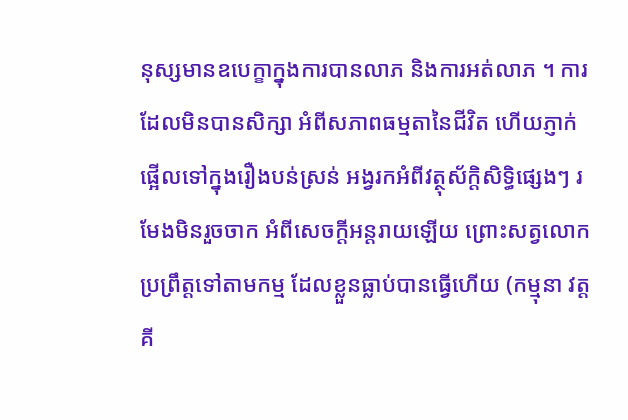នុស្សមានឧបេក្ខាក្នុងការបានលាភ និងការអត់លាភ ។ ការដែលមិនបានសិក្សា អំពីសភាពធម្មតានៃជីវិត ហើយភ្ញាក់ផ្អើលទៅក្នុងរឿងបន់ស្រន់ អង្វរកអំពីវត្ថុស័ក្តិសិទ្ធិផ្សេងៗ រមែងមិនរួចចាក អំពីសេចក្តីអន្តរាយឡើយ ព្រោះសត្វលោកប្រព្រឹត្តទៅតាមកម្ម ដែលខ្លួនធ្លាប់បានធ្វើហើយ (កម្មុនា វត្តគី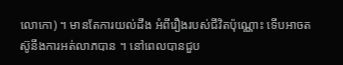លោកោ) ។ មានតែការយល់ដឹង អំពីរឿងរបស់ជីវិតប៉ុណ្ណោះ ទើបអាចតស៊ូនឹងការអត់លាភបាន ។ នៅពេលបានជួប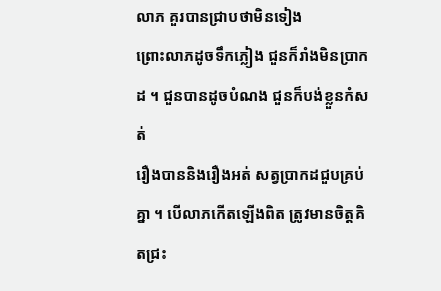លាភ គួរបានជ្រាបថាមិនទៀង
ព្រោះលាភដូចទឹកភ្លៀង ជួនក៏រាំងមិនប្រាកដ ។ ជួនបានដូចបំណង ជួនក៏បង់ខ្លួនកំសត់
រឿងបាននិងរឿងអត់ សត្វប្រាកដជួបគ្រប់គ្នា ។ បើលាភកើតឡើងពិត ត្រូវមានចិត្តគិតជ្រះ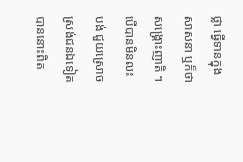ថ្លា ធ្វើទានក្នុងសាសនា ឬក៏ថាសង្រ្គោះញាតិ ។ បើបានមិនលះបង់ ជួយស្រោចស្រង់ជនឯទៀត បាននោះពិត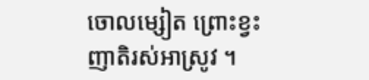ចោលម្សៀត ព្រោះខ្វះញាតិរស់អាស្រូវ ។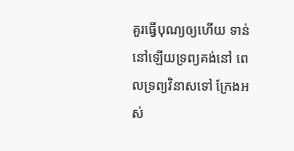គួរធ្វើបុណ្យឲ្យហើយ ទាន់នៅឡើយទ្រព្យគង់នៅ ពេលទ្រព្យវិនាសទៅ ក្រែងអស់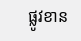ផ្លូវខាន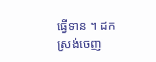ធ្វើទាន ។ ដកស្រង់ចេញ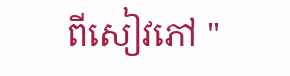ពីសៀវភៅ "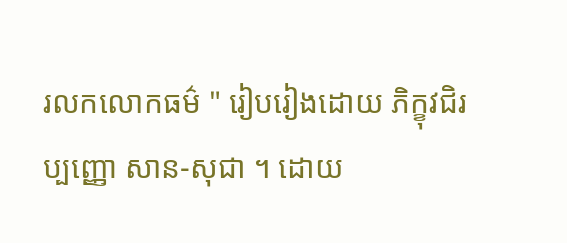រលកលោកធម៌ " រៀបរៀងដោយ ភិក្ខុវជិរប្បញ្ញោ សាន-សុជា ។ ដោយ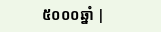៥០០០ឆ្នាំ |